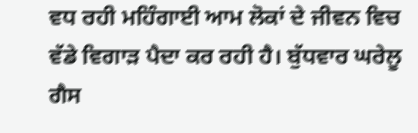ਵਧ ਰਹੀ ਮਹਿੰਗਾਈ ਆਮ ਲੋਕਾਂ ਦੇ ਜੀਵਨ ਵਿਚ ਵੱਡੇ ਵਿਗਾੜ ਪੈਦਾ ਕਰ ਰਹੀ ਹੈ। ਬੁੱਧਵਾਰ ਘਰੇਲੂ ਗੈਸ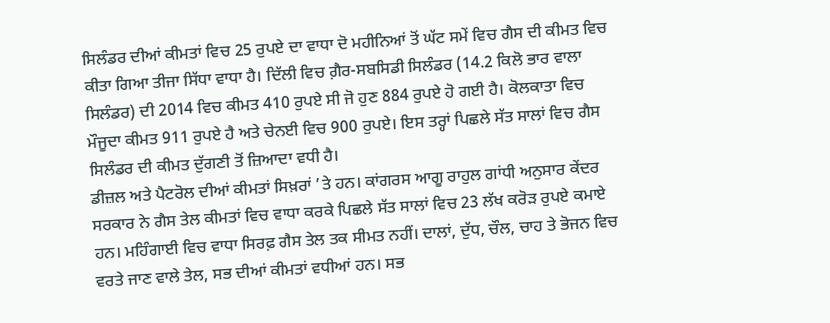ਸਿਲੰਡਰ ਦੀਆਂ ਕੀਮਤਾਂ ਵਿਚ 25 ਰੁਪਏ ਦਾ ਵਾਧਾ ਦੋ ਮਹੀਨਿਆਂ ਤੋਂ ਘੱਟ ਸਮੇਂ ਵਿਚ ਗੈਸ ਦੀ ਕੀਮਤ ਵਿਚ ਕੀਤਾ ਗਿਆ ਤੀਜਾ ਸਿੱਧਾ ਵਾਧਾ ਹੈ। ਦਿੱਲੀ ਵਿਚ ਗ਼ੈਰ-ਸਬਸਿਡੀ ਸਿਲੰਡਰ (14.2 ਕਿਲੋ ਭਾਰ ਵਾਲਾ ਸਿਲੰਡਰ) ਦੀ 2014 ਵਿਚ ਕੀਮਤ 410 ਰੁਪਏ ਸੀ ਜੋ ਹੁਣ 884 ਰੁਪਏ ਹੋ ਗਈ ਹੈ। ਕੋਲਕਾਤਾ ਵਿਚ ਮੌਜੂਦਾ ਕੀਮਤ 911 ਰੁਪਏ ਹੈ ਅਤੇ ਚੇਨਈ ਵਿਚ 900 ਰੁਪਏ। ਇਸ ਤਰ੍ਹਾਂ ਪਿਛਲੇ ਸੱਤ ਸਾਲਾਂ ਵਿਚ ਗੈਸ ਸਿਲੰਡਰ ਦੀ ਕੀਮਤ ਦੁੱਗਣੀ ਤੋਂ ਜ਼ਿਆਦਾ ਵਧੀ ਹੈ।
ਡੀਜ਼ਲ ਅਤੇ ਪੈਟਰੋਲ ਦੀਆਂ ਕੀਮਤਾਂ ਸਿਖ਼ਰਾਂ ’ਤੇ ਹਨ। ਕਾਂਗਰਸ ਆਗੂ ਰਾਹੁਲ ਗਾਂਧੀ ਅਨੁਸਾਰ ਕੇਂਦਰ ਸਰਕਾਰ ਨੇ ਗੈਸ ਤੇਲ ਕੀਮਤਾਂ ਵਿਚ ਵਾਧਾ ਕਰਕੇ ਪਿਛਲੇ ਸੱਤ ਸਾਲਾਂ ਵਿਚ 23 ਲੱਖ ਕਰੋੜ ਰੁਪਏ ਕਮਾਏ ਹਨ। ਮਹਿੰਗਾਈ ਵਿਚ ਵਾਧਾ ਸਿਰਫ਼ ਗੈਸ ਤੇਲ ਤਕ ਸੀਮਤ ਨਹੀਂ। ਦਾਲਾਂ, ਦੁੱਧ, ਚੌਲ, ਚਾਹ ਤੇ ਭੋਜਨ ਵਿਚ ਵਰਤੇ ਜਾਣ ਵਾਲੇ ਤੇਲ, ਸਭ ਦੀਆਂ ਕੀਮਤਾਂ ਵਧੀਆਂ ਹਨ। ਸਭ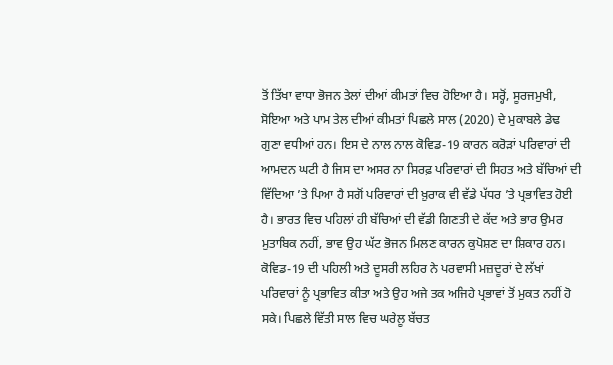ਤੋਂ ਤਿੱਖਾ ਵਾਧਾ ਭੋਜਨ ਤੇਲਾਂ ਦੀਆਂ ਕੀਮਤਾਂ ਵਿਚ ਹੋਇਆ ਹੈ। ਸਰ੍ਹੋਂ, ਸੂਰਜਮੁਖੀ, ਸੋਇਆ ਅਤੇ ਪਾਮ ਤੇਲ ਦੀਆਂ ਕੀਮਤਾਂ ਪਿਛਲੇ ਸਾਲ (2020) ਦੇ ਮੁਕਾਬਲੇ ਡੇਢ ਗੁਣਾ ਵਧੀਆਂ ਹਨ। ਇਸ ਦੇ ਨਾਲ ਨਾਲ ਕੋਵਿਡ-19 ਕਾਰਨ ਕਰੋੜਾਂ ਪਰਿਵਾਰਾਂ ਦੀ ਆਮਦਨ ਘਟੀ ਹੈ ਜਿਸ ਦਾ ਅਸਰ ਨਾ ਸਿਰਫ਼ ਪਰਿਵਾਰਾਂ ਦੀ ਸਿਹਤ ਅਤੇ ਬੱਚਿਆਂ ਦੀ ਵਿੱਦਿਆ ’ਤੇ ਪਿਆ ਹੈ ਸਗੋਂ ਪਰਿਵਾਰਾਂ ਦੀ ਖ਼ੁਰਾਕ ਵੀ ਵੱਡੇ ਪੱਧਰ ’ਤੇ ਪ੍ਰਭਾਵਿਤ ਹੋਈ ਹੈ। ਭਾਰਤ ਵਿਚ ਪਹਿਲਾਂ ਹੀ ਬੱਚਿਆਂ ਦੀ ਵੱਡੀ ਗਿਣਤੀ ਦੇ ਕੱਦ ਅਤੇ ਭਾਰ ਉਮਰ ਮੁਤਾਬਿਕ ਨਹੀਂ, ਭਾਵ ਉਹ ਘੱਟ ਭੋਜਨ ਮਿਲਣ ਕਾਰਨ ਕੁਪੋਸ਼ਣ ਦਾ ਸ਼ਿਕਾਰ ਹਨ। ਕੋਵਿਡ-19 ਦੀ ਪਹਿਲੀ ਅਤੇ ਦੂਸਰੀ ਲਹਿਰ ਨੇ ਪਰਵਾਸੀ ਮਜ਼ਦੂਰਾਂ ਦੇ ਲੱਖਾਂ ਪਰਿਵਾਰਾਂ ਨੂੰ ਪ੍ਰਭਾਵਿਤ ਕੀਤਾ ਅਤੇ ਉਹ ਅਜੇ ਤਕ ਅਜਿਹੇ ਪ੍ਰਭਾਵਾਂ ਤੋਂ ਮੁਕਤ ਨਹੀਂ ਹੋ ਸਕੇ। ਪਿਛਲੇ ਵਿੱਤੀ ਸਾਲ ਵਿਚ ਘਰੇਲੂ ਬੱਚਤ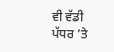ਵੀ ਵੱਡੀ ਪੱਧਰ ’ਤੇ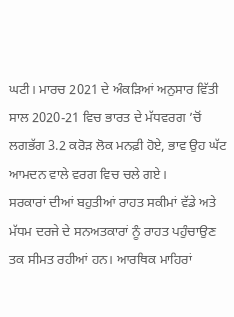ਘਟੀ। ਮਾਰਚ 2021 ਦੇ ਅੰਕੜਿਆਂ ਅਨੁਸਾਰ ਵਿੱਤੀ ਸਾਲ 2020-21 ਵਿਚ ਭਾਰਤ ਦੇ ਮੱਧਵਰਗ ’ਚੋਂ ਲਗਭੱਗ 3.2 ਕਰੋੜ ਲੋਕ ਮਨਫ਼ੀ ਹੋਏ, ਭਾਵ ਉਹ ਘੱਟ ਆਮਦਨ ਵਾਲੇ ਵਰਗ ਵਿਚ ਚਲੇ ਗਏ।
ਸਰਕਾਰਾਂ ਦੀਆਂ ਬਹੁਤੀਆਂ ਰਾਹਤ ਸਕੀਮਾਂ ਵੱਡੇ ਅਤੇ ਮੱਧਮ ਦਰਜੇ ਦੇ ਸਨਅਤਕਾਰਾਂ ਨੂੰ ਰਾਹਤ ਪਹੁੰਚਾਉਣ ਤਕ ਸੀਮਤ ਰਹੀਆਂ ਹਨ। ਆਰਥਿਕ ਮਾਹਿਰਾਂ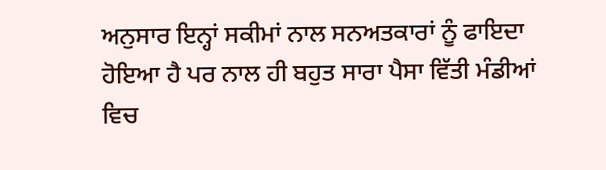ਅਨੁਸਾਰ ਇਨ੍ਹਾਂ ਸਕੀਮਾਂ ਨਾਲ ਸਨਅਤਕਾਰਾਂ ਨੂੰ ਫਾਇਦਾ ਹੋਇਆ ਹੈ ਪਰ ਨਾਲ ਹੀ ਬਹੁਤ ਸਾਰਾ ਪੈਸਾ ਵਿੱਤੀ ਮੰਡੀਆਂ ਵਿਚ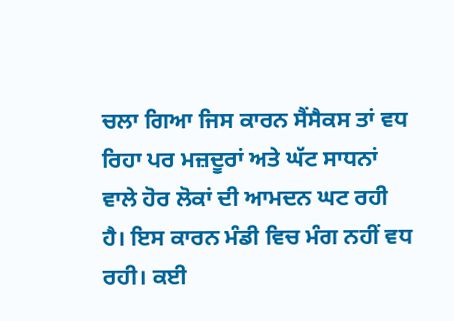ਚਲਾ ਗਿਆ ਜਿਸ ਕਾਰਨ ਸੈਂਸੈਕਸ ਤਾਂ ਵਧ ਰਿਹਾ ਪਰ ਮਜ਼ਦੂਰਾਂ ਅਤੇ ਘੱਟ ਸਾਧਨਾਂ ਵਾਲੇ ਹੋਰ ਲੋਕਾਂ ਦੀ ਆਮਦਨ ਘਟ ਰਹੀ ਹੈ। ਇਸ ਕਾਰਨ ਮੰਡੀ ਵਿਚ ਮੰਗ ਨਹੀਂ ਵਧ ਰਹੀ। ਕਈ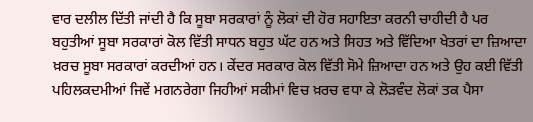ਵਾਰ ਦਲੀਲ ਦਿੱਤੀ ਜਾਂਦੀ ਹੈ ਕਿ ਸੂਬਾ ਸਰਕਾਰਾਂ ਨੂੰ ਲੋਕਾਂ ਦੀ ਹੋਰ ਸਹਾਇਤਾ ਕਰਨੀ ਚਾਹੀਦੀ ਹੈ ਪਰ ਬਹੁਤੀਆਂ ਸੂਬਾ ਸਰਕਾਰਾਂ ਕੋਲ ਵਿੱਤੀ ਸਾਧਨ ਬਹੁਤ ਘੱਟ ਹਨ ਅਤੇ ਸਿਹਤ ਅਤੇ ਵਿੱਦਿਆ ਖੇਤਰਾਂ ਦਾ ਜ਼ਿਆਦਾ ਖ਼ਰਚ ਸੂਬਾ ਸਰਕਾਰਾਂ ਕਰਦੀਆਂ ਹਨ। ਕੇਂਦਰ ਸਰਕਾਰ ਕੋਲ ਵਿੱਤੀ ਸੋਮੇ ਜ਼ਿਆਦਾ ਹਨ ਅਤੇ ਉਹ ਕਈ ਵਿੱਤੀ ਪਹਿਲਕਦਮੀਆਂ ਜਿਵੇਂ ਮਗਨਰੇਗਾ ਜਿਹੀਆਂ ਸਕੀਮਾਂ ਵਿਚ ਖ਼ਰਚ ਵਧਾ ਕੇ ਲੋੜਵੰਦ ਲੋਕਾਂ ਤਕ ਪੈਸਾ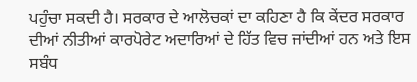ਪਹੁੰਚਾ ਸਕਦੀ ਹੈ। ਸਰਕਾਰ ਦੇ ਆਲੋਚਕਾਂ ਦਾ ਕਹਿਣਾ ਹੈ ਕਿ ਕੇਂਦਰ ਸਰਕਾਰ ਦੀਆਂ ਨੀਤੀਆਂ ਕਾਰਪੋਰੇਟ ਅਦਾਰਿਆਂ ਦੇ ਹਿੱਤ ਵਿਚ ਜਾਂਦੀਆਂ ਹਨ ਅਤੇ ਇਸ ਸਬੰਧ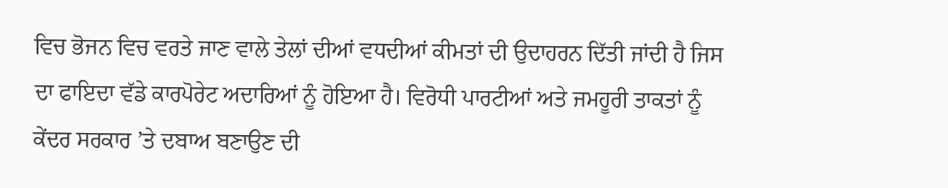ਵਿਚ ਭੋਜਨ ਵਿਚ ਵਰਤੇ ਜਾਣ ਵਾਲੇ ਤੇਲਾਂ ਦੀਆਂ ਵਧਦੀਆਂ ਕੀਮਤਾਂ ਦੀ ਉਦਾਹਰਨ ਦਿੱਤੀ ਜਾਂਦੀ ਹੈ ਜਿਸ ਦਾ ਫਾਇਦਾ ਵੱਡੇ ਕਾਰਪੋਰੇਟ ਅਦਾਰਿਆਂ ਨੂੰ ਹੋਇਆ ਹੈ। ਵਿਰੋਧੀ ਪਾਰਟੀਆਂ ਅਤੇ ਜਮਹੂਰੀ ਤਾਕਤਾਂ ਨੂੰ ਕੇਂਦਰ ਸਰਕਾਰ ’ਤੇ ਦਬਾਅ ਬਣਾਉਣ ਦੀ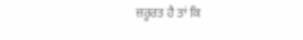ਜ਼ਰੂਰਤ ਹੈ ਤਾਂ ਕਿ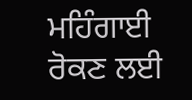ਮਹਿੰਗਾਈ ਰੋਕਣ ਲਈ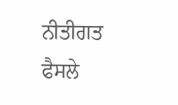ਨੀਤੀਗਤ ਫੈਸਲੇ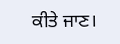ਕੀਤੇ ਜਾਣ।